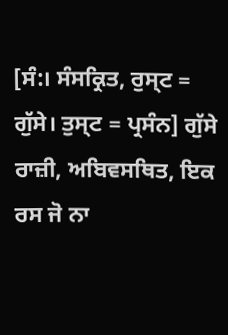[ਸੰ:। ਸੰਸਕ੍ਰਿਤ, ਰੁਸ੍ਟ = ਗੁੱਸੇ। ਤੁਸ੍ਟ = ਪ੍ਰਸੰਨ] ਗੁੱਸੇ ਰਾਜ਼ੀ, ਅਬਿਵਸਥਿਤ, ਇਕ ਰਸ ਜੋ ਨਾ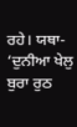ਰਹੇ। ਯਥਾ- ‘ਦੁਨੀਆ ਖੇਲੁ ਬੁਰਾ ਰੁਠ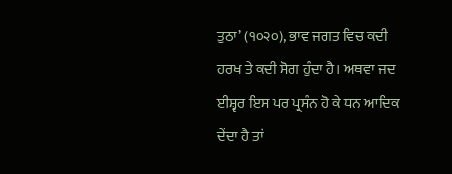ਤੁਠਾ’ (੧੦੨੦), ਭਾਵ ਜਗਤ ਵਿਚ ਕਦੀ ਹਰਖ ਤੇ ਕਦੀ ਸੋਗ ਹੁੰਦਾ ਹੈ। ਅਥਵਾ ਜਦ ਈਸ਼੍ਵਰ ਇਸ ਪਰ ਪ੍ਰਸੰਨ ਹੋ ਕੇ ਧਨ ਆਦਿਕ ਦੇਂਦਾ ਹੈ ਤਾਂ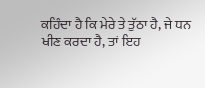ਕਹਿੰਦਾ ਹੈ ਕਿ ਮੇਰੇ ਤੇ ਤੁੱਠਾ ਹੈ, ਜੇ ਧਨ ਖੀਣ ਕਰਦਾ ਹੈ, ਤਾਂ ਇਹ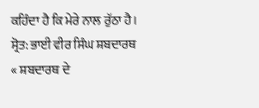ਕਹਿੰਦਾ ਹੈ ਕਿ ਮੇਰੇ ਨਾਲ ਰੁੱਠਾ ਹੈ।
ਸ੍ਰੋਤ: ਭਾਈ ਵੀਰ ਸਿੰਘ ਸ਼ਬਦਾਰਥ
« ਸ਼ਬਦਾਰਥ ਦੇ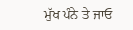ਮੁੱਖ ਪੰਨੇ ਤੇ ਜਾਓ